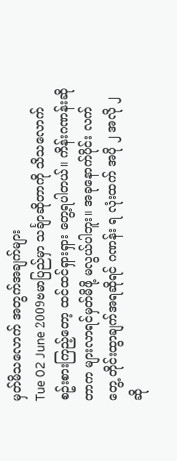မှတ်မိသလောက် အတွက်အချက်များ
Tue 02 June 2009ဗမာပြည်မှာ သင်္ချာဆိုတာကို သိသလောက် စဥ်းစားကြည့်တော့ ထင်ထင်ရှားရှား တွေ့ရပါတယ်။ ကိန်းဂဏန်းဆိုတာက များလာရင်မှတ်မိဖို့ မလွယ်ပါဘူး။ အခုနောက်ပိုင်း လက်တွေ့ တိုင်းထွာချက်အရဆိုရင် ဂဏန်း ရ လုံးထက် အပို ၂ အလို ၂ ဆို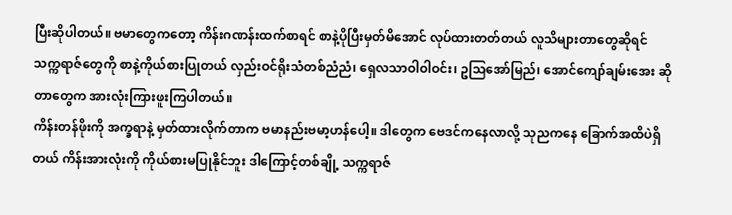ပြီးဆိုပါတယ်။ ဗမာတွေကတော့ ကိန်းဂဏန်းထက်စာရင် စာနဲ့ပိုပြီးမှတ်မိအောင် လုပ်ထားတတ်တယ် လူသိများတာတွေဆိုရင် သက္ကရာဇ်တွေကို စာနဲ့ကိုယ်စားပြုတယ် လှည်းဝင်ရိုးသံတစ်ညံညံ၊ ရှေလသာဝါဝါဝင်း၊ ဥသြအော်မြည်၊ အောင်ကျော်ချမ်းအေး ဆိုတာတွေက အားလုံးကြားဖူးကြပါတယ်။
ကိန်းတန်ဖိုးကို အက္ခရာနဲ့ မှတ်ထားလိုက်တာက ဗမာနည်းဗမာ့ဟန်ပေါ့။ ဒါတွေက ဗေဒင်ကနေလာလို့ သုညကနေ ခြောက်အထိပဲရှိတယ် ကိန်းအားလုံးကို ကိုယ်စားမပြုနိုင်ဘူး ဒါကြောင့်တစ်ချို့ သက္ကရာဇ်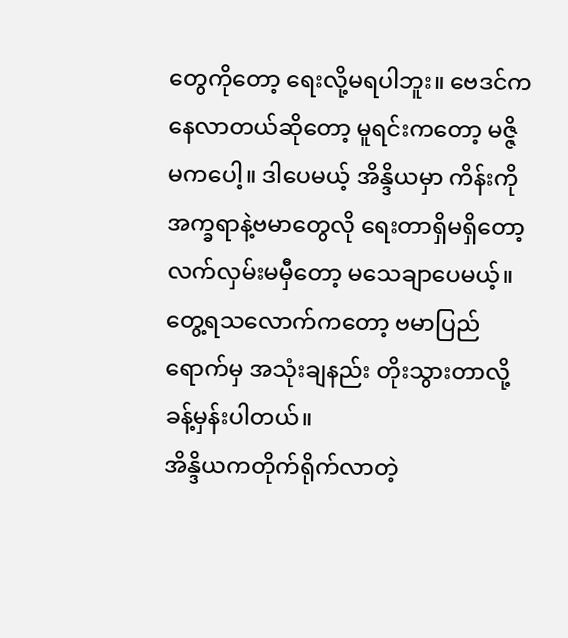တွေကိုတော့ ရေးလို့မရပါဘူး။ ဗေဒင်ကနေလာတယ်ဆိုတော့ မူရင်းကတော့ မဇ္ဇိမကပေါ့။ ဒါပေမယ့် အိန္ဒိယမှာ ကိန်းကို အက္ခရာနဲ့ဗမာတွေလို ရေးတာရှိမရှိတော့ လက်လှမ်းမမှီတော့ မသေချာပေမယ့်။ တွေ့ရသလောက်ကတော့ ဗမာပြည်ရောက်မှ အသုံးချနည်း တိုးသွားတာလို့ ခန့်မှန်းပါတယ်။
အိန္ဒိယကတိုက်ရိုက်လာတဲ့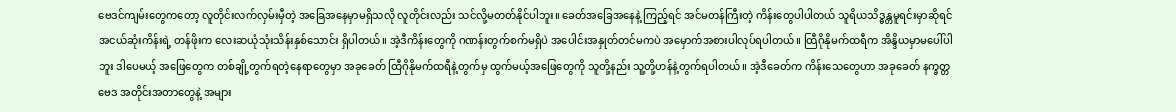ဗေဒင်ကျမ်းတွေကတော့ လူတိုင်းလက်လှမ်းမှီတဲ့ အခြေအနေမှာမရှိသလို လူတိုင်းလည်း သင်လို့မတတ်နိုင်ပါဘူး။ ခေတ်အခြေအနေနဲ့ ကြည့်ရင် အင်မတန်ကြီးတဲ့ ကိန်းတွေပါပါတယ် သူရိယသိဒ္ဓန္တမူရင်းမှာဆိုရင် အငယ်ဆုံးကိန်းရဲ့ တန်ဖိုးက လေးဆယုံသုံးသိန်းနှစ်သောင်း ရှိပါတယ်။ အဲ့ဒီကိန်းတွေကို ဂဏန်းတွက်စက်မရှိပဲ အပေါင်းအနှုတ်တင်မကပဲ အမှောက်အစားပါလုပ်ရပါတယ်။ ထြီဂိုနိုမက်ထရီက အိန္ဒိယမှာမပေါ်ပါဘူး ဒါပေမယ့် အဖြေတွေက တစ်ချို့တွက်ရတဲ့နေရာတွေမှာ အခုခေတ် ထြီဂိုနိုမက်ထရီနဲ့တွက်မှ ထွက်မယ့်အဖြေတွေကို သူတို့နည်း သူ့တို့ဟန်နဲ့တွက်ရပါတယ်။ အဲ့ဒီခေတ်က ကိန်းသေတွေဟာ အခုခေတ် နက္ခတ္တဗေဒ အတိုင်းအတာတွေနဲ့ အများ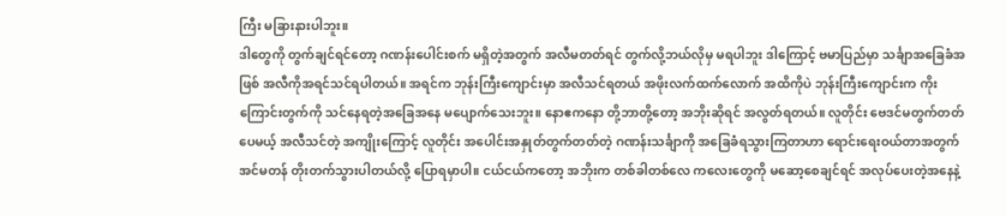ကြီး မခြားနားပါဘူး။
ဒါတွေကို တွက်ချင်ရင်တော့ ဂဏန်းပေါင်းစက် မရှိတဲ့အတွက် အလီမတတ်ရင် တွက်လို့ဘယ်လိုမှ မရပါဘူး ဒါကြောင့် ဗမာပြည်မှာ သင်္ချာအခြေခံအဖြစ် အလီကိုအရင်သင်ရပါတယ်။ အရင်က ဘုန်းကြီးကျောင်းမှာ အလီသင်ရတယ် အဖိုးလက်ထက်လောက် အထိကိုပဲ ဘုန်းကြီးကျောင်းက ကိုးကြောင်းတွက်ကို သင်နေရတဲ့အခြေအနေ မပျောက်သေးဘူး။ နောဧကနော တို့ဘာတို့တော့ အဘိုးဆိုရင် အလွတ်ရတယ်။ လူတိုင်း ဗေဒင်မတွက်တတ်ပေမယ့် အလီသင်တဲ့ အကျိုးကြောင့် လူတိုင်း အပေါင်းအနှုတ်တွက်တတ်တဲ့ ဂဏန်းသင်္ချာကို အခြေခံရသွားကြတာဟာ ရောင်းရေးဝယ်တာအတွက် အင်မတန် တိုးတက်သွားပါတယ်လို့ ပြောရမှာပါ။ ငယ်ငယ်ကတော့ အဘိုးက တစ်ခါတစ်လေ ကလေးတွေကို မဆော့စေချင်ရင် အလုပ်ပေးတဲ့အနေနဲ့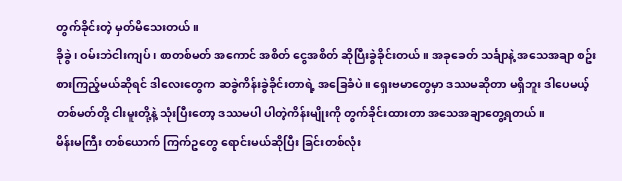တွက်ခိုင်းတဲ့ မှတ်မိသေးတယ်။
ခိုခွဲ၊ ဝမ်းဘဲငါးကျပ်၊ စာတစ်မတ် အကောင် အစိတ် ငွေအစိတ် ဆိုပြီးခွဲခိုင်းတယ်။ အခုခေတ် သင်္ချာနဲ့ အသေအချာ စဥ်းစားကြည့်မယ်ဆိုရင် ဒါလေးတွေက ဆခွဲကိန်းခွဲခိုင်းတာရဲ့ အခြေခံပဲ။ ရှေးဗမာတွေမှာ ဒဿမဆိုတာ မရှိဘူး ဒါပေမယ့် တစ်မတ်တို့ ငါးမူးတို့နဲ့ သုံးပြီးတော့ ဒဿမပါ ပါတဲ့ကိန်းမျိုးကို တွက်ခိုင်းထားတာ အသေအချာတွေ့ရတယ်။
မိန်းမကြီး တစ်ယောက် ကြက်ဥတွေ ရောင်းမယ်ဆိုပြီး ခြင်းတစ်လုံး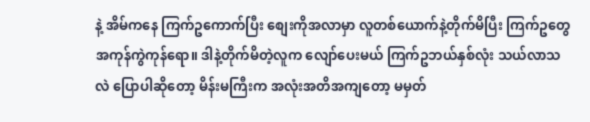နဲ့ အိမ်ကနေ ကြက်ဥကောက်ပြီး စျေးကိုအလာမှာ လူတစ်ယောက်နဲ့တိုက်မိပြီး ကြက်ဥတွေ အကုန်ကွဲကုန်ရော။ ဒါနဲ့တိုက်မိတဲ့လူက လျော်ပေးမယ် ကြက်ဥဘယ်နှစ်လုံး သယ်လာသလဲ ပြောပါဆိုတော့ မိန်းမကြီးက အလုံးအတိအကျတော့ မမှတ်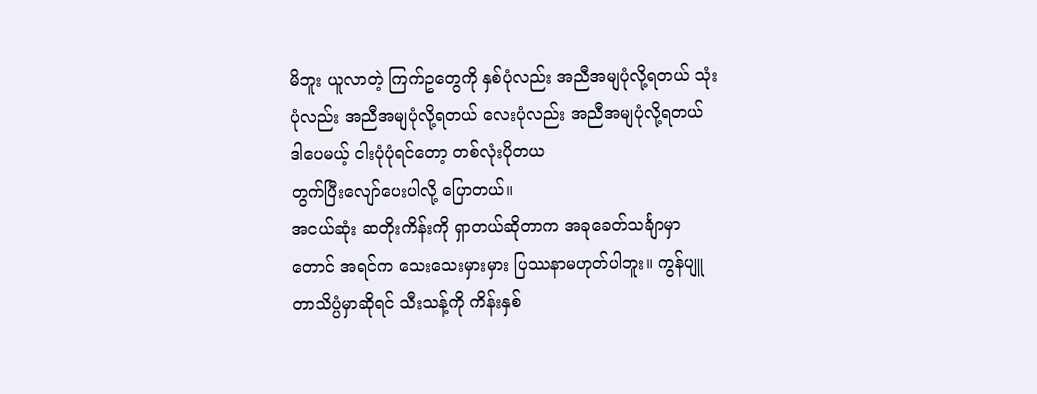မိဘူး ယူလာတဲ့ ကြက်ဥတွေကို နှစ်ပုံလည်း အညီအမျပုံလို့ရတယ် သုံးပုံလည်း အညီအမျပုံလို့ရတယ် လေးပုံလည်း အညီအမျပုံလို့ရတယ် ဒါပေမယ့် ငါးပုံပုံရင်တော့ တစ်လုံးပိုတယ
တွက်ပြီးလျော်ပေးပါလို့ ပြောတယ်။
အငယ်ဆုံး ဆတိုးကိန်းကို ရှာတယ်ဆိုတာက အခုခေတ်သင်္ချာမှာတောင် အရင်က သေးသေးမှားမှား ပြဿနာမဟုတ်ပါဘူး။ ကွန်ပျူတာသိပ္ပံမှာဆိုရင် သီးသန့်ကို ကိန်းနှစ်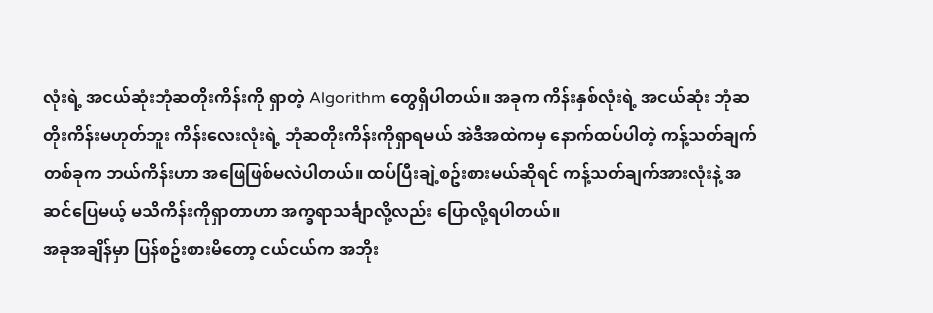လုံးရဲ့ အငယ်ဆုံးဘုံဆတိုးကိန်းကို ရှာတဲ့ Algorithm တွေရှိပါတယ်။ အခုက ကိန်းနှစ်လုံးရဲ့ အငယ်ဆုံး ဘုံဆတိုးကိန်းမဟုတ်ဘူး ကိန်းလေးလုံးရဲ့ ဘုံဆတိုးကိန်းကိုရှာရမယ် အဲဒီအထဲကမှ နောက်ထပ်ပါတဲ့ ကန့်သတ်ချက်တစ်ခုက ဘယ်ကိန်းဟာ အဖြေဖြစ်မလဲပါတယ်။ ထပ်ပြီးချဲ့စဥ်းစားမယ်ဆိုရင် ကန့်သတ်ချက်အားလုံးနဲ့ အဆင်ပြေမယ့် မသိကိန်းကိုရှာတာဟာ အက္ခရာသင်္ချာလို့လည်း ပြောလို့ရပါတယ်။
အခုအချိန်မှာ ပြန်စဥ်းစားမိတော့ ငယ်ငယ်က အဘိုး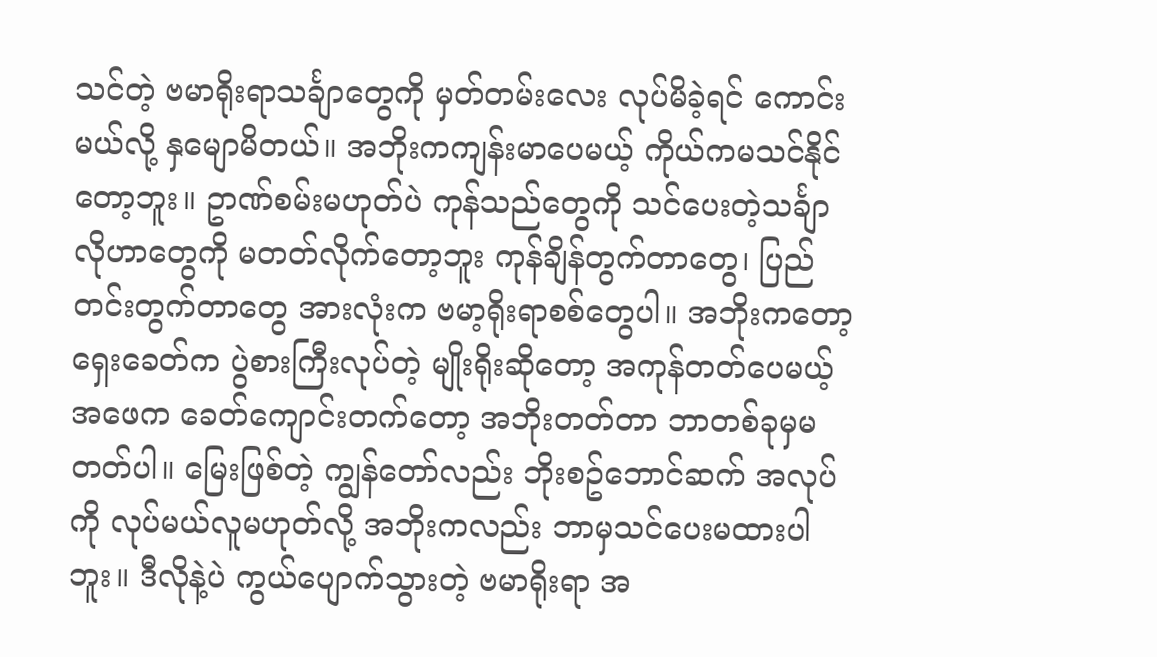သင်တဲ့ ဗမာရိုးရာသင်္ချာတွေကို မှတ်တမ်းလေး လုပ်မိခဲ့ရင် ကောင်းမယ်လို့ နှမျောမိတယ်။ အဘိုးကကျန်းမာပေမယ့် ကိုယ်ကမသင်နိုင်တော့ဘူး။ ဥာဏ်စမ်းမဟုတ်ပဲ ကုန်သည်တွေကို သင်ပေးတဲ့သင်္ချာလိုဟာတွေကို မတတ်လိုက်တော့ဘူး ကုန်ချိန်တွက်တာတွေ၊ ပြည်တင်းတွက်တာတွေ အားလုံးက ဗမာ့ရိုးရာစစ်တွေပါ။ အဘိုးကတော့ ရှေးခေတ်က ပွဲစားကြီးလုပ်တဲ့ မျိုးရိုးဆိုတော့ အကုန်တတ်ပေမယ့် အဖေက ခေတ်ကျောင်းတက်တော့ အဘိုးတတ်တာ ဘာတစ်ခုမှမတတ်ပါ။ မြေးဖြစ်တဲ့ ကျွန်တော်လည်း ဘိုးစဥ်ဘောင်ဆက် အလုပ်ကို လုပ်မယ်လူမဟုတ်လို့ အဘိုးကလည်း ဘာမှသင်ပေးမထားပါဘူး။ ဒီလိုနဲ့ပဲ ကွယ်ပျောက်သွားတဲ့ ဗမာရိုးရာ အ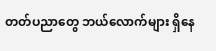တတ်ပညာတွေ ဘယ်လောက်များ ရှိနေ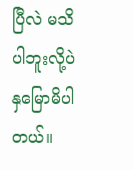ပြီလဲ မသိပါဘူးလို့ပဲ နှမြောမိပါတယ်။